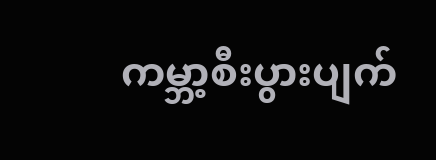ကမ္ဘာ့စီးပွားပျက်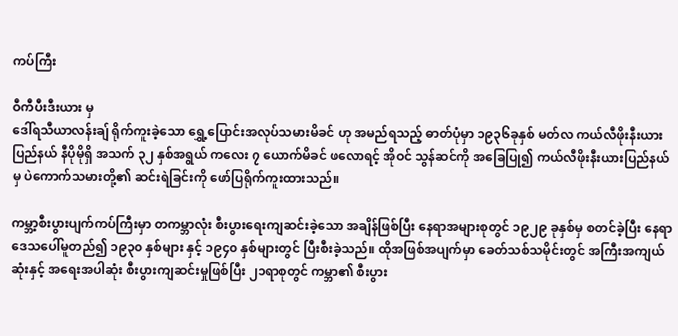ကပ်ကြီး

ဝီကီပီးဒီးယား မှ
ဒေါ်ရသီယာလန်းချ် ရိုက်ကူးခဲ့သော ရွှေ့ပြောင်းအလုပ်သမားမိခင် ဟု အမည်ရသည့် ဓာတ်ပုံမှာ ၁၉၃၆ခုနှစ် မတ်လ ကယ်လီဖိုးနီးယားပြည်နယ် နီပိုမိုရှိ အသက် ၃၂ နှစ်အရွယ် ကလေး ၇ ယောက်မိခင် ဖလောရင့် အိုဝင် သွန်ဆင်ကို အခြေပြု၍ ကယ်လီဖိုးနီးယားပြည်နယ်မှ ပဲကောက်သမားတို့၏ ဆင်းရဲခြင်းကို ဖော်ပြရိုက်ကူးထားသည်။

ကမ္ဘာ့စီးပွားပျက်ကပ်ကြီးမှာ တကမ္ဘာလုံး စီးပွားရေးကျဆင်းခဲ့သော အချိန်ဖြစ်ပြီး နေရာအများစုတွင် ၁၉၂၉ ခုနှစ်မှ စတင်ခဲ့ပြီး နေရာဒေသပေါ်မူတည်၍ ၁၉၃၀ နှစ်များ နှင့် ၁၉၄၀ နှစ်များတွင် ပြီးစီးခဲ့သည်။ ထိုအဖြစ်အပျက်မှာ ခေတ်သစ်သမိုင်းတွင် အကြီးအကျယ်ဆုံးနှင့် အရေးအပါဆုံး စီးပွားကျဆင်းမှုဖြစ်ပြီး ၂၁ရာစုတွင် ကမ္ဘာ၏ စီးပွား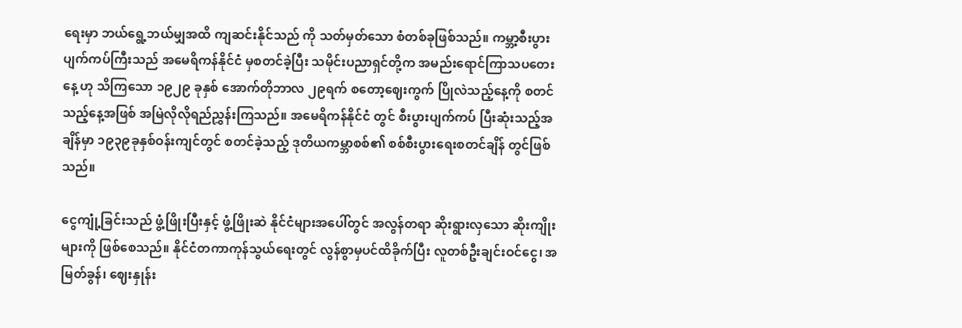ရေးမှာ ဘယ်ရွေ့ဘယ်မျှအထိ ကျဆင်းနိုင်သည် ကို သတ်မှတ်သော စံတစ်ခုဖြစ်သည်။ ကမ္ဘာ့စီးပွားပျက်ကပ်ကြီးသည် အမေရိကန်နိုင်ငံ မှစတင်ခဲ့ပြီး သမိုင်းပညာရှင်တို့က အမည်းရောင်ကြာသပတေးနေ့ ဟု သိကြသော ၁၉၂၉ ခုနှစ် အောက်တိုဘာလ ၂၉ရက် စတော့ဈေးကွက် ပြိုလဲသည့်နေ့ကို စတင်သည့်နေ့အဖြစ် အမြဲလိုလိုရည်ညွှန်းကြသည်။ အမေရိကန်နိုင်ငံ တွင် စီးပွားပျက်ကပ် ပြီးဆုံးသည့်အချိန်မှာ ၁၉၃၉ခုနှစ်ဝန်းကျင်တွင် စတင်ခဲ့သည့် ဒုတိယကမ္ဘာစစ်၏ စစ်စီးပွားရေးစတင်ချိန် တွင်ဖြစ်သည်။

ငွေကျုံ့ခြင်းသည် ဖွံ့ဖြိုးပြီးနှင့် ဖွံ့ဖြိုးဆဲ နိုင်ငံများအပေါ်တွင် အလွန်တရာ ဆိုးရွားလှသော ဆိုးကျိုးများကို ဖြစ်စေသည်။ နိုင်ငံတကာကုန်သွယ်ရေးတွင် လွန်စွာမှပင်ထိခိုက်ပြီး လူတစ်ဦးချင်းဝင်ငွေ၊ အမြတ်ခွန်၊ ဈေးနှုန်း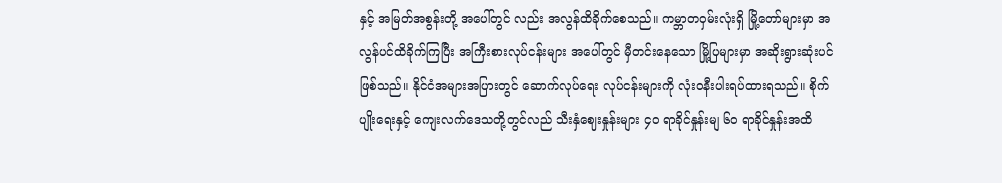နှင့် အမြတ်အစွန်းတို့ အပေါ်တွင် လည်း အလွန်ထိခိုက်စေသည်။ ကမ္ဘာတဝှမ်းလုံးရှိ မြို့တော်များမှာ အလွန်ပင်ထိခိုက်ကြပြီး အကြီးစားလုပ်ငန်းများ အပေါ်တွင် မှီတင်းနေသော မြို့ပြများမှာ အဆိုးရွားဆုံးပင်ဖြစ်သည်။ နိုင်ငံအများအပြားတွင် ဆောက်လုပ်ရေး လုပ်ငန်းများကို လုံးဝနီးပါးရပ်ထားရသည်။ စိုက်ပျိုးရေးနှင့် ကျေးလက်ဒေသတို့တွင်လည် သီးနှံဈေးနှုန်းများ ၄၀ ရာခိုင်နှုန်းမျ ၆၀ ရာခိုင်နှုန်းအထိ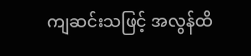ကျဆင်းသဖြင့် အလွန်ထိ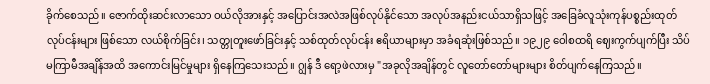ခိုက်စေသည်။ ဇောက်ထိုးဆင်းလာသော ဝယ်လိုအားနှင့် အပြောင်းအလဲအဖြစ်လုပ်နိုင်သော အလုပ်အနည်းငယ်သာရှိသဖြင့် အခြေခံလူသုံးကုန်ပစ္စည်းထုတ်လုပ်ငန်းများ ဖြစ်သော လယ်စိုက်ခြင်း၊ သတ္တုတူးဖော်ခြင်းနှင့် သစ်ထုတ်လုပ်ငန်း ဧရိယာများမှာ အခံရဆုံးဖြစ်သည်။ ၁၉၂၉ ဝေါစထရိ ဈေးကွက်ပျက်ပြီး သိပ်မကြာမီအချိန်အထိ အကောင်းမြင်မှုများ ရှိနေကြသေးသည်။ ဂျွန် ဒီ ရော့ဖဲလားမှ "အခုလိုအချိန်တွင် လူတော်တော်များများ စိတ်ပျက်နေကြသည်။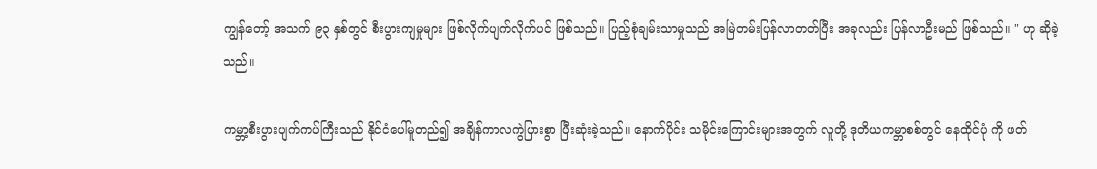ကျွန်တော့် အသက် ၉၃ နှစ်တွင် စီးပွားကျမှုများ ဖြစ်လိုက်ပျက်လိုက်ပင် ဖြစ်သည်။ ပြည့်စုံချမ်းသာမှုသည် အမြဲတမ်းပြန်လာတတ်ပြီး အခုလည်း ပြန်လာဦးမည် ဖြစ်သည်။ " ဟု ဆိုခဲ့သည်။

ကမ္ဘာ့စီးပွားပျက်ကပ်ကြီးသည် နိုင်ငံပေါ်မူတည်၍ အချိန်ကာလကွဲပြားစွာ ပြီးဆုံးခဲ့သည်။ နောက်ပိုင်း သမိုင်းကြောင်းများအတွက် လူတို့ ဒုတိယကမ္ဘာစစ်တွင် နေထိုင်ပုံ ကို ဖတ်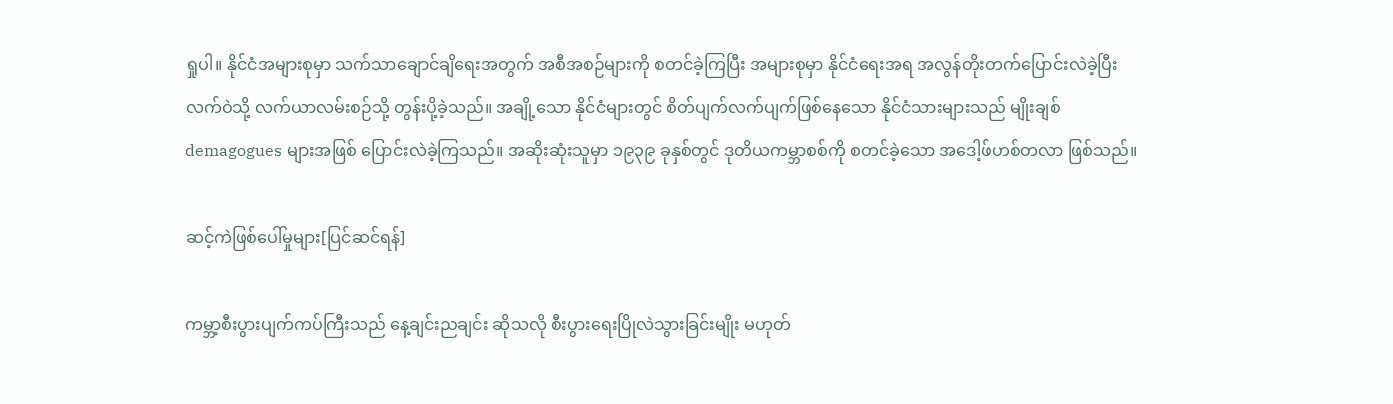ရှုပါ။ နိုင်ငံအများစုမှာ သက်သာချောင်ချိရေးအတွက် အစီအစဉ်များကို စတင်ခဲ့ကြပြီး အများစုမှာ နိုင်ငံရေးအရ အလွန်တိုးတက်ပြောင်းလဲခဲ့ပြီး လက်ဝဲသို့ လက်ယာလမ်းစဉ်သို့ တွန်းပို့ခဲ့သည်။ အချို့သော နိုင်ငံများတွင် စိတ်ပျက်လက်ပျက်ဖြစ်နေသော နိုင်ငံသားများသည် မျိုးချစ် demagogues များအဖြစ် ပြောင်းလဲခဲ့ကြသည်။ အဆိုးဆုံးသူမှာ ၁၉၃၉ ခုနှစ်တွင် ဒုတိယကမ္ဘာစစ်ကို စတင်ခဲ့သော အဒေါ့ဖ်ဟစ်တလာ ဖြစ်သည်။

ဆင့်ကဲဖြစ်ပေါ်မှုများ[ပြင်ဆင်ရန်]

ကမ္ဘာ့စီးပွားပျက်ကပ်ကြီးသည် နေ့ချင်းညချင်း ဆိုသလို စီးပွားရေးပြိုလဲသွားခြင်းမျိုး မဟုတ်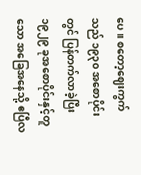ပေ။ စတော့ဈေးကွက်သည် ၁၉၃၀ အစောပိုင်းတွင် ပြန်တက်လာခဲ့ပြီး ၁၉၂၉ ခုအစောပိုင်းနှင့်တူသော အခြေအနေသို့ ဧပြီလ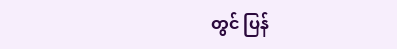တွင် ပြန်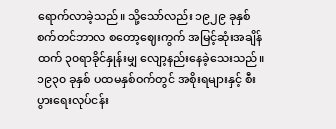ရောက်လာခဲ့သည်။ သို့သော်လည်း ၁၉၂၉ ခုနှစ် စက်တင်ဘာလ စတော့ဈေးကွက် အမြင့်ဆုံးအချိန်ထက် ၃၀ရာခိုင်နှုန်းမျှ လျော့နည်းနေခဲ့သေးသည်။ ၁၉၃၀ ခုနှစ် ပထမနှစ်ဝက်တွင် အစိုးရများနှင့် စီးပွားရေးလုပ်ငန်း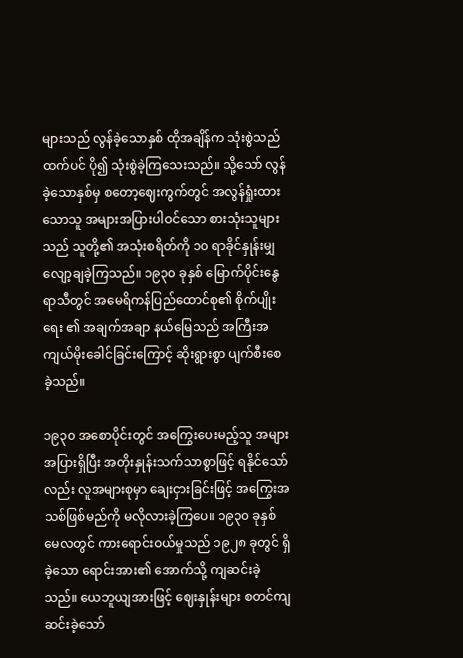များသည် လွန်ခဲ့သောနှစ် ထိုအချိန်က သုံးစွဲသည်ထက်ပင် ပို၍ သုံးစွဲခဲ့ကြသေးသည်။ သို့သော် လွန်ခဲ့သောနှစ်မှ စတော့ဈေးကွက်တွင် အလွန်ရှုံးထားသောသူ အများအပြားပါဝင်သော စားသုံးသူများသည် သူတို့၏ အသုံးစရိတ်ကို ၁၀ ရာခိုင်နှုန်းမျှ လျော့ချခဲ့ကြသည်။ ၁၉၃၀ ခုနှစ် မြောက်ပိုင်းနွေရာသီတွင် အမေရိကန်ပြည်ထောင်စု၏ စိုက်ပျိုးရေး ၏ အချက်အချာ နယ်မြေသည် အကြီးအကျယ်မိုးခေါင်ခြင်းကြောင့် ဆိုးရွားစွာ ပျက်စီးစေခဲ့သည်။

၁၉၃၀ အစောပိုင်းတွင် အကြွေးပေးမည့်သူ အများအပြားရှိပြီး အတိုးနှုန်းသက်သာစွာဖြင့် ရနိုင်သော်လည်း လူအများစုမှာ ချေးငှားခြင်းဖြင့် အကြွေးအသစ်ဖြစ်မည်ကို မလိုလားခဲ့ကြပေ။ ၁၉၃၀ ခုနှစ် မေလတွင် ကားရောင်းဝယ်မှုသည် ၁၉၂၈ ခုတွင် ရှိခဲ့သော ရောင်းအား၏ အောက်သို့ ကျဆင်းခဲ့သည်။ ယေဘူယျအားဖြင့် ဈေးနှုန်းများ စတင်ကျဆင်းခဲ့သော်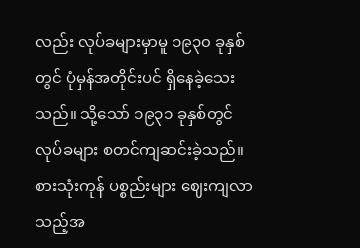လည်း လုပ်ခများမှာမူ ၁၉၃၀ ခုနှစ်တွင် ပုံမှန်အတိုင်းပင် ရှိနေခဲ့သေးသည်။ သို့သော် ၁၉၃၁ ခုနှစ်တွင် လုပ်ခများ စတင်ကျဆင်းခဲ့သည်။ စားသုံးကုန် ပစ္စည်းများ ဈေးကျလာသည့်အ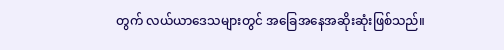တွက် လယ်ယာဒေသများတွင် အခြေအနေအဆိုးဆုံးဖြစ်သည်။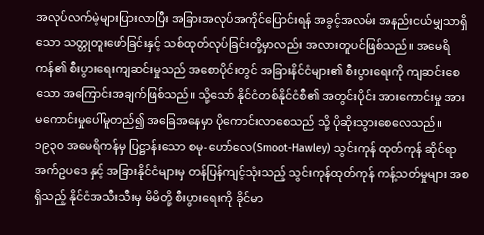အလုပ်လက်မဲ့များပြားလာပြီး အခြားအလုပ်အကိုင်ပြောင်းရန် အခွင့်အလမ်း အနည်းငယ်မျှသာရှိသော သတ္တုတူးဖော်ခြင်းနှင့် သစ်ထုတ်လုပ်ခြင်းတို့မှာလည်း အလားတူပင်ဖြစ်သည်။ အမေရိကန်၏ စီးပွားရေးကျဆင်းမှုသည် အစောပိုင်းတွင် အခြားနိင်ငံများ၏ စီးပွားရေးကို ကျဆင်းစေသော အကြောင်းအချက်ဖြစ်သည်။ သို့သော် နိုင်ငံတစ်နိုင်ငံစီ၏ အတွင်းပိုင်း အားကောင်းမှု အားမကောင်းမှုပေါ်မူတည်၍ အခြေအနေမှာ ပိုကောင်းလာစေသည် သို့ ပိုဆိုးသွားစေလေသည်။ ၁၉၃၀ အမေရိကန်မှ ပြဋ္ဌာန်းသော စမု-ဟော်လေ(Smoot-Hawley) သွင်းကုန် ထုတ်ကုန် ဆိုင်ရာ အက်ဥပဒေ နှင့် အခြားနိုင်ငံများမှ တန်ပြန်ကျင့်သုံးသည့် သွင်းကုန်ထုတ်ကုန် ကန့်သတ်မှုများ အစရှိသည့် နိုင်ငံအသီးသီးမှ မိမိတို့ စီးပွားရေးကို ခိုင်မာ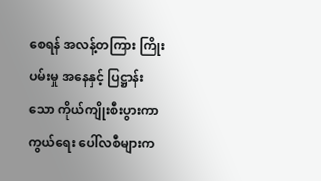စေရန် အလန့်တကြား ကြိုးပမ်းမှု အနေနှင့် ပြဋ္ဌာန်းသော ကိုယ်ကျိုးစီးပွားကာကွယ်ရေး ပေါ်လစီများက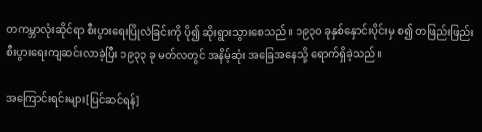တကမ္ဘာလုံးဆိုင်ရာ စီးပွားရေးပြိုလဲခြင်းကို ပို၍ ဆိုးရွားသွားစေသည်။ ၁၉၃၀ ခုနှစ်နှောင်းပိုင်းမှ စ၍ တဖြည်းဖြည်း စီးပွားရေးကျဆင်းလာခဲ့ပြီး ၁၉၃၃ ခု မတ်လတွင် အနိမ့်ဆုံး အခြေအနေသို့ ရောက်ရှိခဲ့သည်။

အကြောင်းရင်းများ[ပြင်ဆင်ရန်]